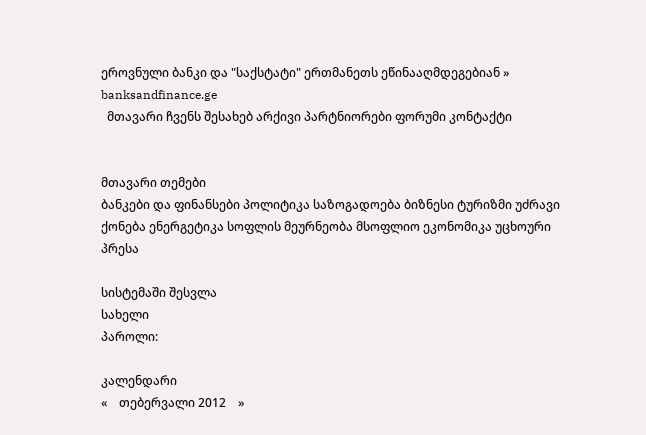ეროვნული ბანკი და "საქსტატი" ერთმანეთს ეწინააღმდეგებიან » banksandfinance.ge
  მთავარი ჩვენს შესახებ არქივი პარტნიორები ფორუმი კონტაქტი


მთავარი თემები
ბანკები და ფინანსები პოლიტიკა საზოგადოება ბიზნესი ტურიზმი უძრავი ქონება ენერგეტიკა სოფლის მეურნეობა მსოფლიო ეკონომიკა უცხოური პრესა

სისტემაში შესვლა
სახელი
პაროლი:

კალენდარი
«    თებერვალი 2012    »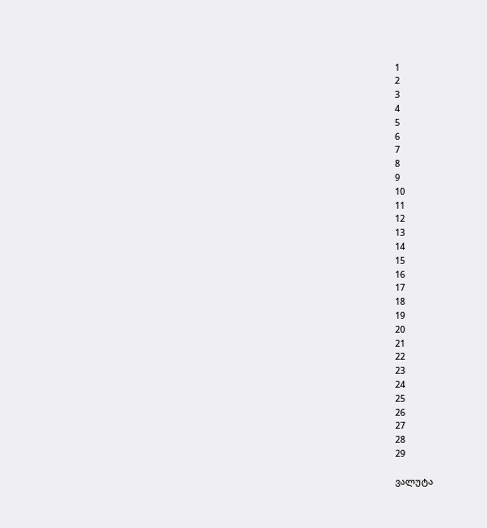1
2
3
4
5
6
7
8
9
10
11
12
13
14
15
16
17
18
19
20
21
22
23
24
25
26
27
28
29

ვალუტა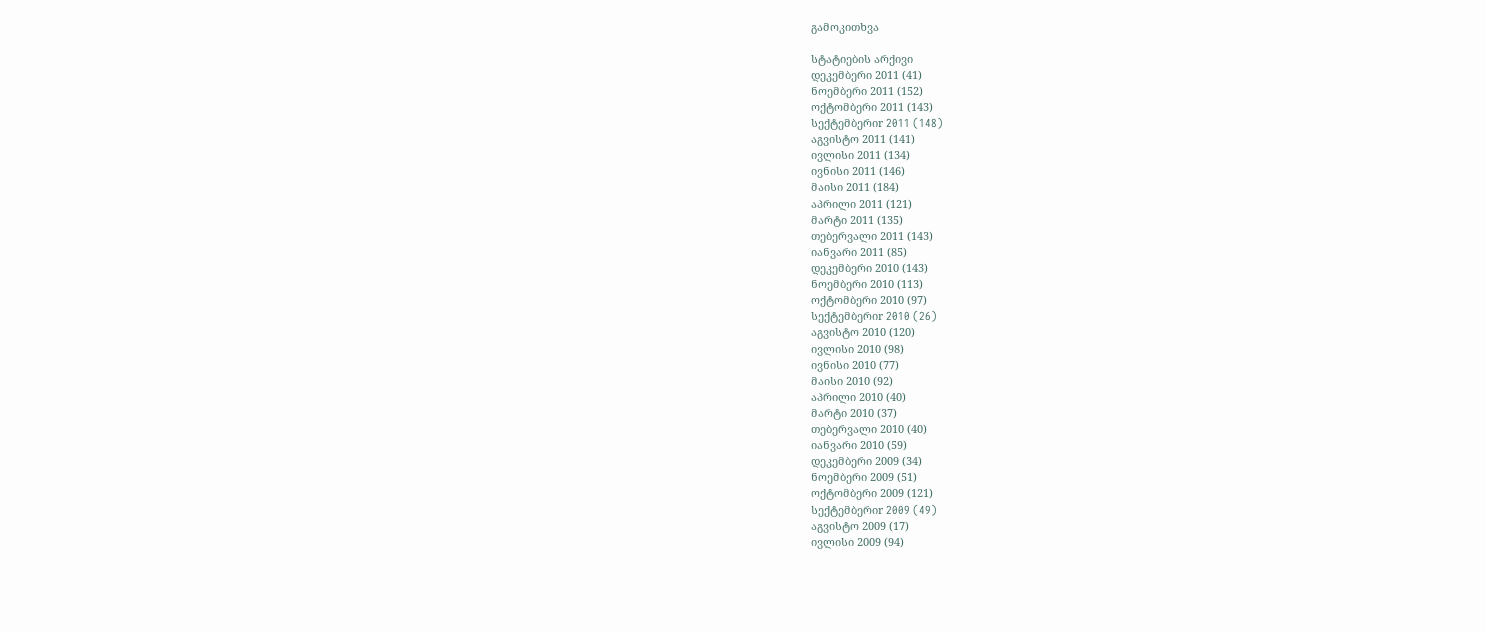გამოკითხვა

სტატიების არქივი
დეკემბერი 2011 (41)
ნოემბერი 2011 (152)
ოქტომბერი 2011 (143)
სექტემბერიr 2011 (148)
აგვისტო 2011 (141)
ივლისი 2011 (134)
ივნისი 2011 (146)
მაისი 2011 (184)
აპრილი 2011 (121)
მარტი 2011 (135)
თებერვალი 2011 (143)
იანვარი 2011 (85)
დეკემბერი 2010 (143)
ნოემბერი 2010 (113)
ოქტომბერი 2010 (97)
სექტემბერიr 2010 (26)
აგვისტო 2010 (120)
ივლისი 2010 (98)
ივნისი 2010 (77)
მაისი 2010 (92)
აპრილი 2010 (40)
მარტი 2010 (37)
თებერვალი 2010 (40)
იანვარი 2010 (59)
დეკემბერი 2009 (34)
ნოემბერი 2009 (51)
ოქტომბერი 2009 (121)
სექტემბერიr 2009 (49)
აგვისტო 2009 (17)
ივლისი 2009 (94)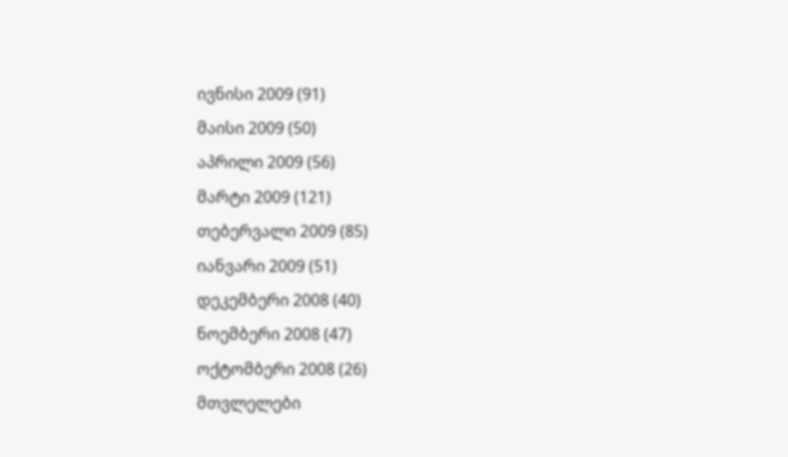ივნისი 2009 (91)
მაისი 2009 (50)
აპრილი 2009 (56)
მარტი 2009 (121)
თებერვალი 2009 (85)
იანვარი 2009 (51)
დეკემბერი 2008 (40)
ნოემბერი 2008 (47)
ოქტომბერი 2008 (26)
მთვლელები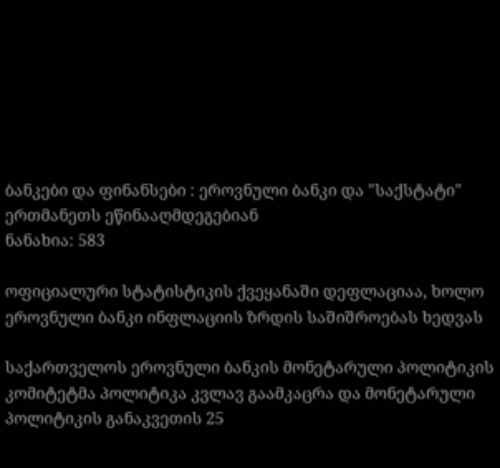ბანკები და ფინანსები : ეროვნული ბანკი და "საქსტატი" ერთმანეთს ეწინააღმდეგებიან
ნანახია: 583

ოფიციალური სტატისტიკის ქვეყანაში დეფლაციაა, ხოლო ეროვნული ბანკი ინფლაციის ზრდის საშიშროებას ხედვას

საქართველოს ეროვნული ბანკის მონეტარული პოლიტიკის კომიტეტმა პოლიტიკა კვლავ გაამკაცრა და მონეტარული პოლიტიკის განაკვეთის 25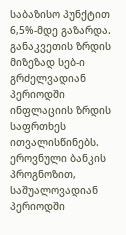საბაზისო პუნქტით 6,5%-მდე გაზარდა.
განაკვეთის ზრდის მიზეზად სებ-ი გრძელვადიან პერიოდში ინფლაციის ზრდის საფრთხეს ითვალისწინებს. ეროვნული ბანკის პროგნოზით, საშუალოვადიან პერიოდში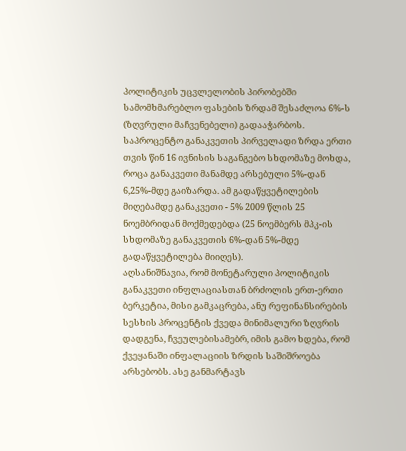პოლიტიკის უცვლელობის პირობებში სამომხმარებლო ფასების ზრდამ შესაძლოა 6%-ს (ზღვრული მაჩვენებელი) გადააჭარბოს.
საპროცენტო განაკვეთის პირველადი ზრდა ერთი თვის წინ 16 ივნისის საგანგებო სხდომაზე მოხდა, როცა განაკვეთი მანამდე არსებული 5%-დან 6,25%-მდე გაიზარდა. ამ გადაწყვეტილების მიღებამდე განაკვეთი - 5% 2009 წლის 25 ნოემბრიდან მოქმედებდა (25 ნოემბერს მპკ-ის სხდომაზე განაკვეთის 6%-დან 5%-მდე გადაწყვეტილება მიიღეს).
აღსანიშნავია, რომ მონეტარული პოლიტიკის განაკვეთი ინფლაციასთან ბრძოლის ერთ-ერთი ბერკეტია, მისი გამკაცრება, ანუ რეფინანსირების სესხის პროცენტის ქვედა მინიმალური ზღვრის დადგენა, ჩვეულებისამებრ, იმის გამო ხდება, რომ ქვეყანაში ინფალაციის ზრდის საშიშროება არსებობს. ასე განმარტავს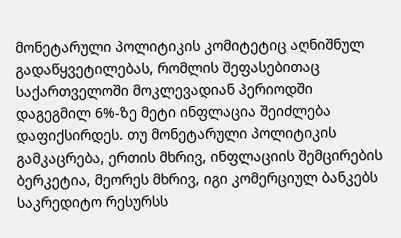მონეტარული პოლიტიკის კომიტეტიც აღნიშნულ გადაწყვეტილებას, რომლის შეფასებითაც საქართველოში მოკლევადიან პერიოდში დაგეგმილ 6%-ზე მეტი ინფლაცია შეიძლება დაფიქსირდეს. თუ მონეტარული პოლიტიკის გამკაცრება, ერთის მხრივ, ინფლაციის შემცირების ბერკეტია, მეორეს მხრივ, იგი კომერციულ ბანკებს საკრედიტო რესურსს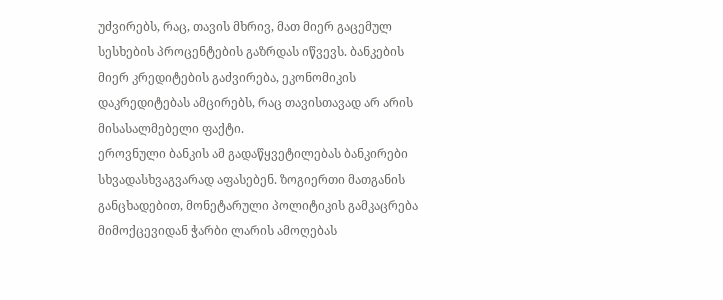უძვირებს, რაც, თავის მხრივ, მათ მიერ გაცემულ სესხების პროცენტების გაზრდას იწვევს. ბანკების მიერ კრედიტების გაძვირება, ეკონომიკის დაკრედიტებას ამცირებს, რაც თავისთავად არ არის მისასალმებელი ფაქტი.
ეროვნული ბანკის ამ გადაწყვეტილებას ბანკირები სხვადასხვაგვარად აფასებენ. ზოგიერთი მათგანის განცხადებით, მონეტარული პოლიტიკის გამკაცრება მიმოქცევიდან ჭარბი ლარის ამოღებას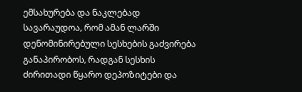ემსახურება და ნაკლებად სავარაუდოა, რომ ამან ლარში დენომინირებული სესხების გაძვირება განაპირობოს, რადგან სესხის ძირითადი წყარო დეპოზიტები და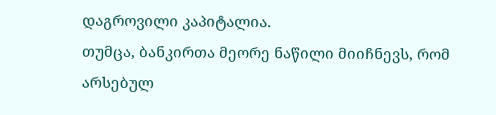დაგროვილი კაპიტალია.
თუმცა, ბანკირთა მეორე ნაწილი მიიჩნევს, რომ არსებულ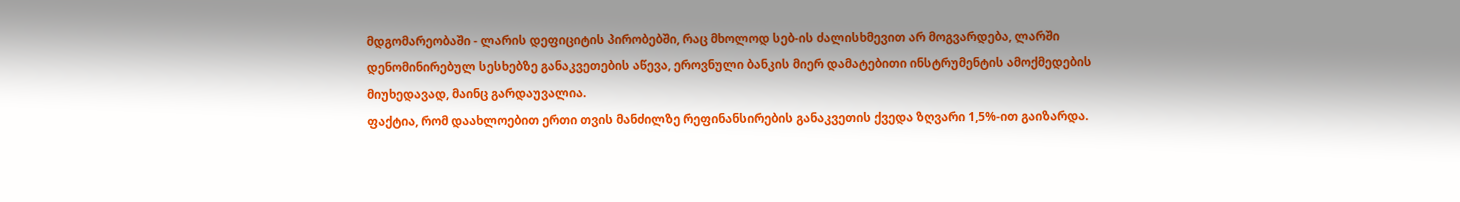მდგომარეობაში - ლარის დეფიციტის პირობებში, რაც მხოლოდ სებ-ის ძალისხმევით არ მოგვარდება, ლარში დენომინირებულ სესხებზე განაკვეთების აწევა, ეროვნული ბანკის მიერ დამატებითი ინსტრუმენტის ამოქმედების მიუხედავად, მაინც გარდაუვალია.
ფაქტია, რომ დაახლოებით ერთი თვის მანძილზე რეფინანსირების განაკვეთის ქვედა ზღვარი 1,5%-ით გაიზარდა.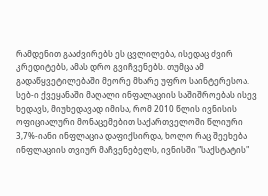რამდენით გააძვირებს ეს ცვლილება, ისედაც ძვირ კრედიტებს, ამას დრო გვიჩვენებს. თუმცა ამ გადაწყვეტილებაში მეორე მხარე უფრო საინტერესოა. სებ-ი ქვეყანაში მაღალი ინფალაციის საშიშროებას ისევ ხედავს, მიუხედავად იმისა, რომ 2010 წლის ივნისის ოფიციალური მონაცემებით საქართველოში წლიური 3,7%-იანი ინფლაცია დაფიქსირდა, ხოლო რაც შეეხება ინფლაციის თვიურ მაჩვენებელს, ივნისში "საქსტატის"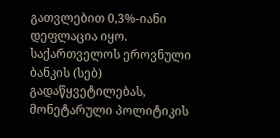გათვლებით 0,3%-იანი დეფლაცია იყო.
საქართველოს ეროვნული ბანკის (სებ) გადაწყვეტილებას, მონეტარული პოლიტიკის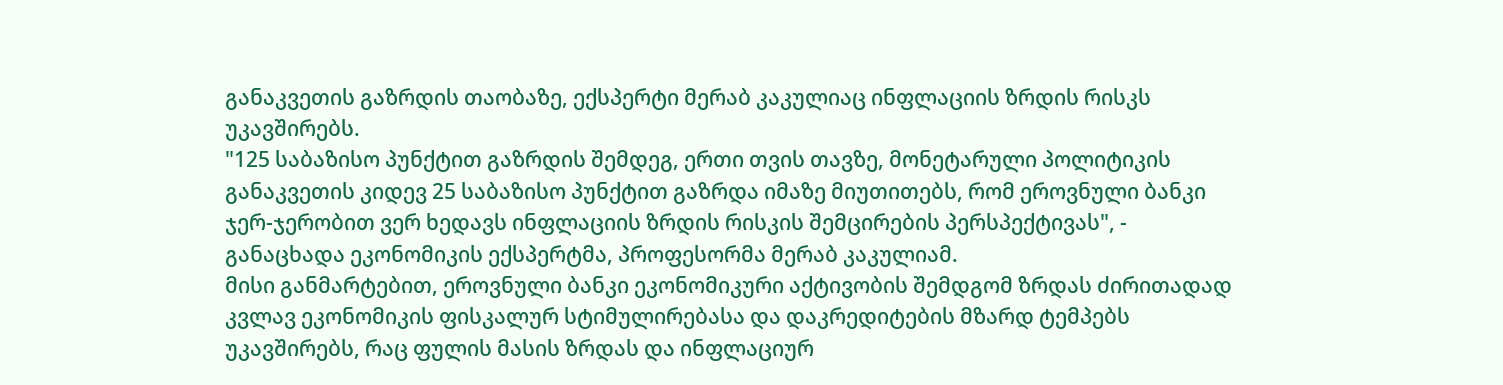განაკვეთის გაზრდის თაობაზე, ექსპერტი მერაბ კაკულიაც ინფლაციის ზრდის რისკს უკავშირებს.
"125 საბაზისო პუნქტით გაზრდის შემდეგ, ერთი თვის თავზე, მონეტარული პოლიტიკის განაკვეთის კიდევ 25 საბაზისო პუნქტით გაზრდა იმაზე მიუთითებს, რომ ეროვნული ბანკი ჯერ-ჯერობით ვერ ხედავს ინფლაციის ზრდის რისკის შემცირების პერსპექტივას", - განაცხადა ეკონომიკის ექსპერტმა, პროფესორმა მერაბ კაკულიამ.
მისი განმარტებით, ეროვნული ბანკი ეკონომიკური აქტივობის შემდგომ ზრდას ძირითადად კვლავ ეკონომიკის ფისკალურ სტიმულირებასა და დაკრედიტების მზარდ ტემპებს უკავშირებს, რაც ფულის მასის ზრდას და ინფლაციურ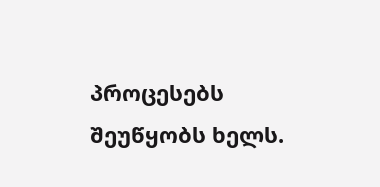პროცესებს შეუწყობს ხელს.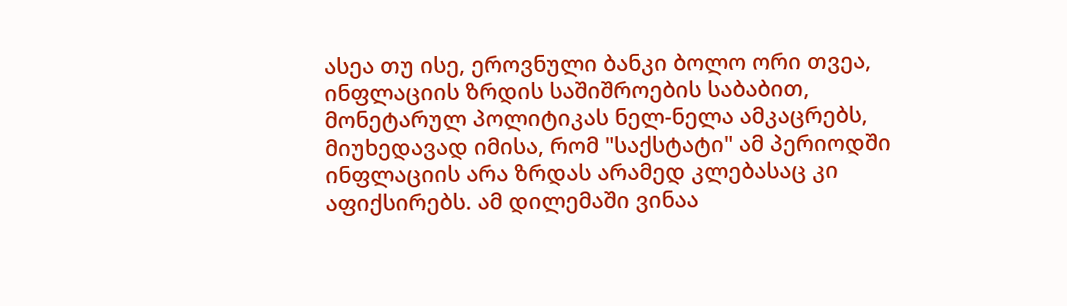ასეა თუ ისე, ეროვნული ბანკი ბოლო ორი თვეა, ინფლაციის ზრდის საშიშროების საბაბით, მონეტარულ პოლიტიკას ნელ-ნელა ამკაცრებს, მიუხედავად იმისა, რომ "საქსტატი" ამ პერიოდში ინფლაციის არა ზრდას არამედ კლებასაც კი აფიქსირებს. ამ დილემაში ვინაა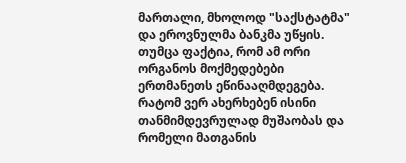მართალი, მხოლოდ "საქსტატმა" და ეროვნულმა ბანკმა უწყის. თუმცა ფაქტია, რომ ამ ორი ორგანოს მოქმედებები ერთმანეთს ეწინააღმდეგება. რატომ ვერ ახერხებენ ისინი თანმიმდევრულად მუშაობას და რომელი მათგანის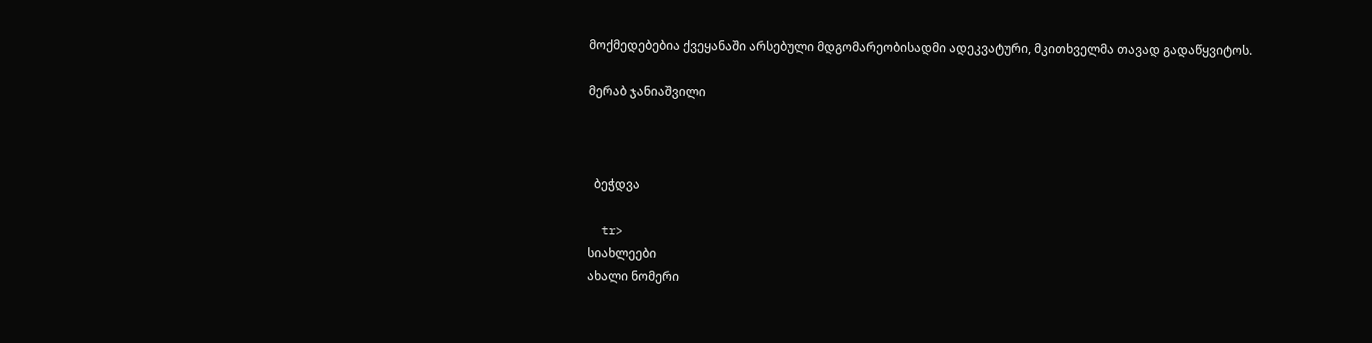მოქმედებებია ქვეყანაში არსებული მდგომარეობისადმი ადეკვატური, მკითხველმა თავად გადაწყვიტოს.

მერაბ ჯანიაშვილი



  ბეჭდვა

  tr>
სიახლეები
ახალი ნომერი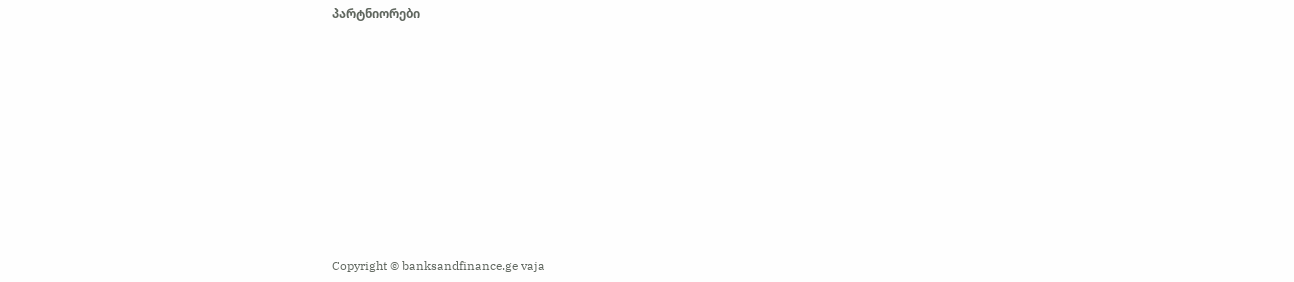პარტნიორები











Copyright © banksandfinance.ge vaja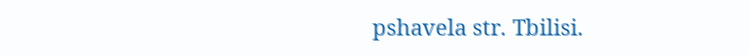pshavela str. Tbilisi.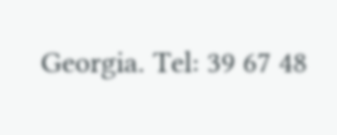Georgia. Tel: 39 67 48